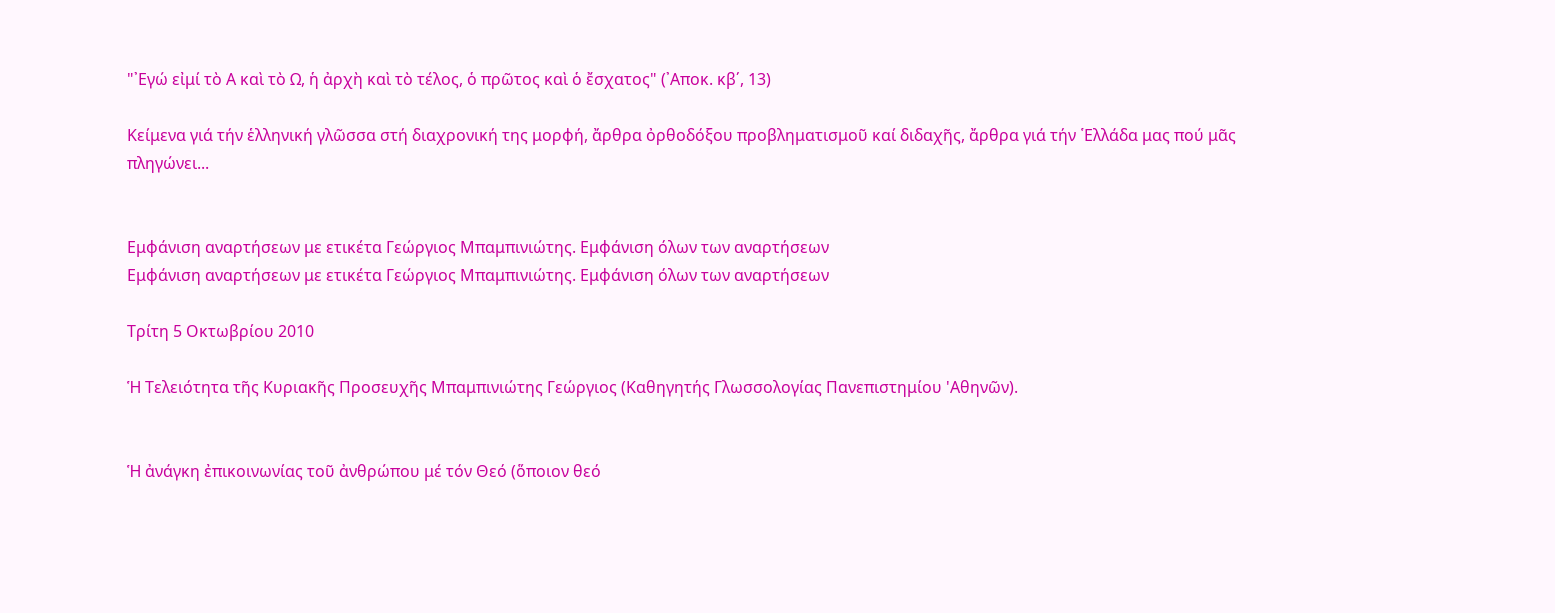"᾿Εγώ εἰμί τὸ Α καὶ τὸ Ω, ἡ ἀρχὴ καὶ τὸ τέλος, ὁ πρῶτος καὶ ὁ ἔσχατος" (᾿Αποκ. κβ΄, 13)

Κείμενα γιά τήν ἑλληνική γλῶσσα στή διαχρονική της μορφή, ἄρθρα ὀρθοδόξου προβληματισμοῦ καί διδαχῆς, ἄρθρα γιά τήν ῾Ελλάδα μας πού μᾶς πληγώνει...


Εμφάνιση αναρτήσεων με ετικέτα Γεώργιος Μπαμπινιώτης. Εμφάνιση όλων των αναρτήσεων
Εμφάνιση αναρτήσεων με ετικέτα Γεώργιος Μπαμπινιώτης. Εμφάνιση όλων των αναρτήσεων

Τρίτη 5 Οκτωβρίου 2010

Ἡ Τελειότητα τῆς Κυριακῆς Προσευχῆς Μπαμπινιώτης Γεώργιος (Καθηγητής Γλωσσολογίας Πανεπιστημίου 'Αθηνῶν).


Ἡ ἀνάγκη ἐπικοινωνίας τοῦ ἀνθρώπου μέ τόν Θεό (ὅποιον θεό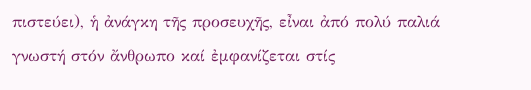πιστεύει), ἡ ἀνάγκη τῆς προσευχῆς, εἶναι ἀπό πολύ παλιά γνωστή στόν ἄνθρωπο καί ἐμφανίζεται στίς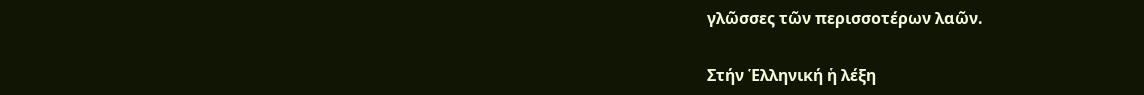γλῶσσες τῶν περισσοτέρων λαῶν.

Στήν Ἑλληνική ἡ λέξη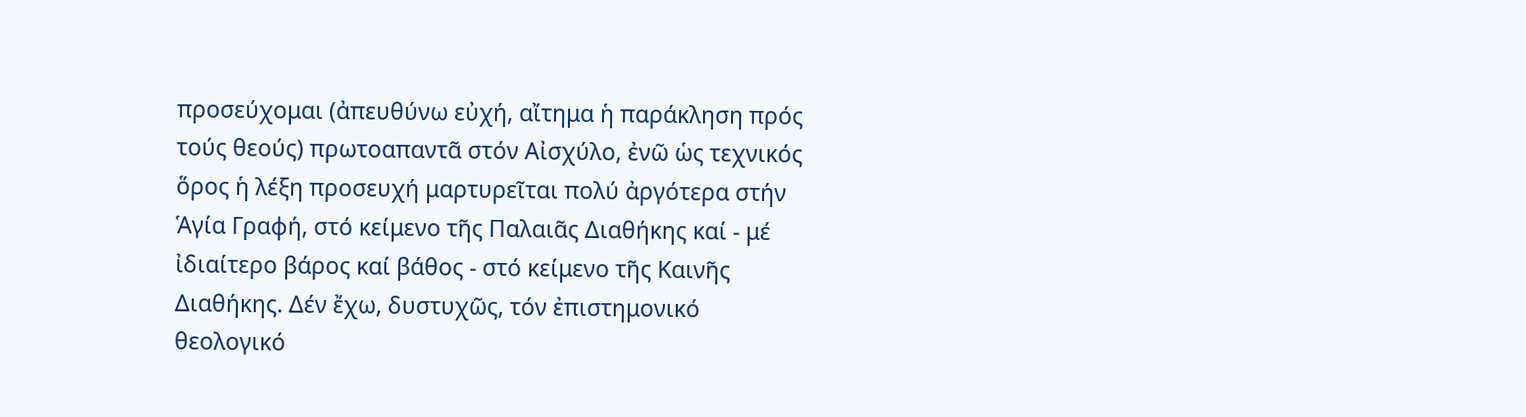προσεύχομαι (ἀπευθύνω εὐχή, αἴτημα ἡ παράκληση πρός τούς θεούς) πρωτοαπαντᾶ στόν Αἰσχύλο, ἐνῶ ὡς τεχνικός ὅρος ἡ λέξη προσευχή μαρτυρεῖται πολύ ἀργότερα στήν Ἁγία Γραφή, στό κείμενο τῆς Παλαιᾶς Διαθήκης καί - μέ ἰδιαίτερο βάρος καί βάθος - στό κείμενο τῆς Καινῆς Διαθήκης. Δέν ἔχω, δυστυχῶς, τόν ἐπιστημονικό θεολογικό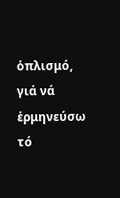ὁπλισμό, γιά νά ἑρμηνεύσω τό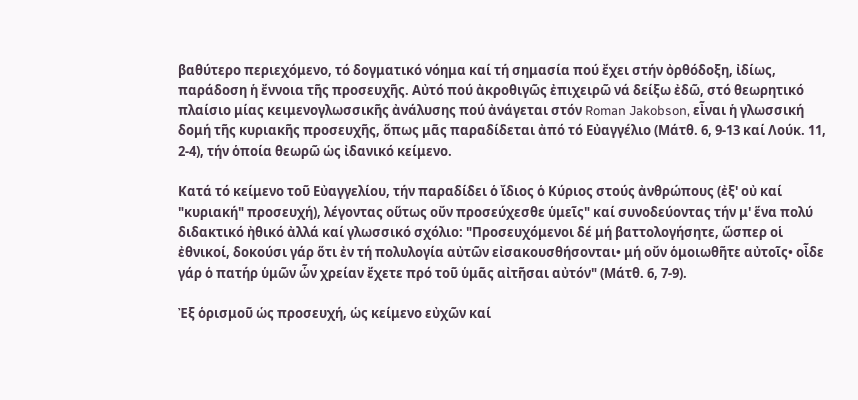βαθύτερο περιεχόμενο, τό δογματικό νόημα καί τή σημασία πού ἔχει στήν ὀρθόδοξη, ἰδίως, παράδοση ἡ ἔννοια τῆς προσευχῆς. Αὐτό πού ἀκροθιγῶς ἐπιχειρῶ νά δείξω ἐδῶ, στό θεωρητικό πλαίσιο μίας κειμενογλωσσικῆς ἀνάλυσης πού ἀνάγεται στόν Roman Jakobson, εἶναι ἡ γλωσσική δομή τῆς κυριακῆς προσευχῆς, ὅπως μᾶς παραδίδεται ἀπό τό Εὐαγγέλιο (Μάτθ. 6, 9-13 καί Λούκ. 11, 2-4), τήν ὁποία θεωρῶ ὡς ἰδανικό κείμενο.

Κατά τό κείμενο τοῦ Εὐαγγελίου, τήν παραδίδει ὁ ἴδιος ὁ Κύριος στούς ἀνθρώπους (ἐξ' οὐ καί "κυριακή" προσευχή), λέγοντας οὕτως οὔν προσεύχεσθε ὑμεῖς" καί συνοδεύοντας τήν μ' ἕνα πολύ διδακτικό ἠθικό ἀλλά καί γλωσσικό σχόλιο: "Προσευχόμενοι δέ μή βαττολογήσητε, ὥσπερ οἱ ἐθνικοί, δοκούσι γάρ ὅτι ἐν τή πολυλογία αὐτῶν εἰσακουσθήσονται• μή οὔν ὁμοιωθῆτε αὐτοῖς• οἶδε γάρ ὁ πατήρ ὑμῶν ὧν χρείαν ἔχετε πρό τοῦ ὑμᾶς αἰτῆσαι αὐτόν" (Μάτθ. 6, 7-9).

Ἐξ ὁρισμοῦ ὡς προσευχή, ὡς κείμενο εὐχῶν καί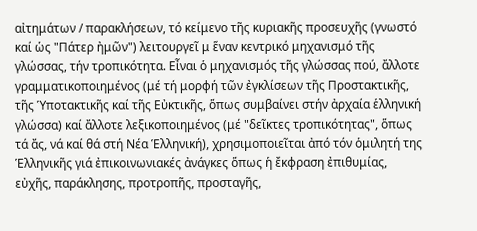αἰτημάτων / παρακλήσεων, τό κείμενο τῆς κυριακῆς προσευχῆς (γνωστό καί ὡς "Πάτερ ἠμῶν") λειτουργεῖ μ ἕναν κεντρικό μηχανισμό τῆς γλώσσας, τήν τροπικότητα. Εἶναι ὁ μηχανισμός τῆς γλώσσας πού, ἄλλοτε γραμματικοποιημένος (μέ τή μορφή τῶν ἐγκλίσεων τῆς Προστακτικῆς, τῆς Ὑποτακτικῆς καί τῆς Εὐκτικῆς, ὅπως συμβαίνει στήν ἀρχαία ἑλληνική γλώσσα) καί ἄλλοτε λεξικοποιημένος (μέ "δεῖκτες τροπικότητας", ὅπως τά ἄς, νά καί θά στή Νέα Ἑλληνική), χρησιμοποιεῖται ἀπό τόν ὁμιλητή της Ἑλληνικῆς γιά ἐπικοινωνιακές ἀνάγκες ὅπως ἡ ἔκφραση ἐπιθυμίας, εὐχῆς, παράκλησης, προτροπῆς, προσταγῆς,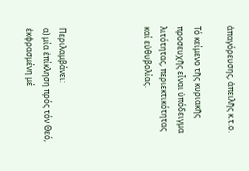ἀπαγόρευσης, ἀπειλῆς κ.τ.ο.

Τό κείμενο τῆς κυριακῆς προσευχῆς εἶναι ὑπόδειγμα λιτότητας, περιεκτικότητας καί εὐθυβολίας.




Περιλαμβάνει:
α) μία ἐπίκληση πρός τόν Θεό, ἐκφρασμένη μέ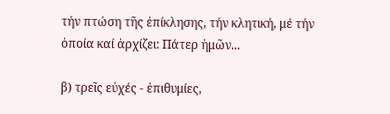τήν πτώση τῆς ἐπίκλησης, τήν κλητική, μέ τήν ὁποία καί ἀρχίζει: Πάτερ ἠμῶν...

β) τρεῖς εὐχές - ἐπιθυμίες,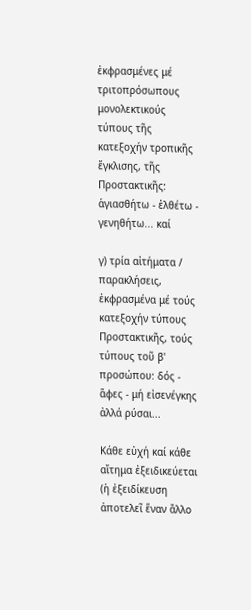ἐκφρασμένες μέ τριτοπρόσωπους μονολεκτικούς τύπους τῆς κατεξοχήν τροπικῆς ἔγκλισης, τῆς Προστακτικῆς: ἁγιασθήτω - ἐλθέτω - γενηθήτω... καί

γ) τρία αἰτήματα / παρακλήσεις, ἐκφρασμένα μέ τούς κατεξοχήν τύπους Προστακτικῆς, τούς τύπους τοῦ β' προσώπου: δός - ἅφες - μή εἰσενέγκης ἀλλά ρύσαι...

Κάθε εὐχή καί κάθε αἴτημα ἐξειδικεύεται (ἡ ἐξειδίκευση ἀποτελεῖ ἕναν ἄλλο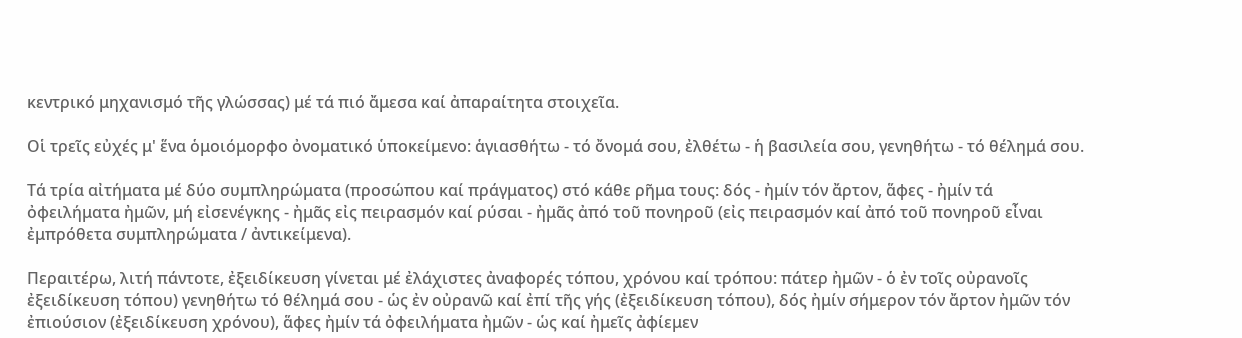κεντρικό μηχανισμό τῆς γλώσσας) μέ τά πιό ἄμεσα καί ἀπαραίτητα στοιχεῖα.

Οἱ τρεῖς εὐχές μ' ἕνα ὁμοιόμορφο ὀνοματικό ὑποκείμενο: ἁγιασθήτω - τό ὄνομά σου, ἐλθέτω - ἡ βασιλεία σου, γενηθήτω - τό θέλημά σου.

Τά τρία αἰτήματα μέ δύο συμπληρώματα (προσώπου καί πράγματος) στό κάθε ρῆμα τους: δός - ἠμίν τόν ἄρτον, ἅφες - ἠμίν τά ὀφειλήματα ἠμῶν, μή εἰσενέγκης - ἠμᾶς εἰς πειρασμόν καί ρύσαι - ἠμᾶς ἀπό τοῦ πονηροῦ (εἰς πειρασμόν καί ἀπό τοῦ πονηροῦ εἶναι ἐμπρόθετα συμπληρώματα / ἀντικείμενα).

Περαιτέρω, λιτή πάντοτε, ἐξειδίκευση γίνεται μέ ἐλάχιστες ἀναφορές τόπου, χρόνου καί τρόπου: πάτερ ἠμῶν - ὁ ἐν τοῖς οὐρανοῖς ἐξειδίκευση τόπου) γενηθήτω τό θέλημά σου - ὡς ἐν οὐρανῶ καί ἐπί τῆς γής (ἐξειδίκευση τόπου), δός ἠμίν σήμερον τόν ἄρτον ἠμῶν τόν ἐπιούσιον (ἐξειδίκευση χρόνου), ἅφες ἠμίν τά ὀφειλήματα ἠμῶν - ὡς καί ἠμεῖς ἀφίεμεν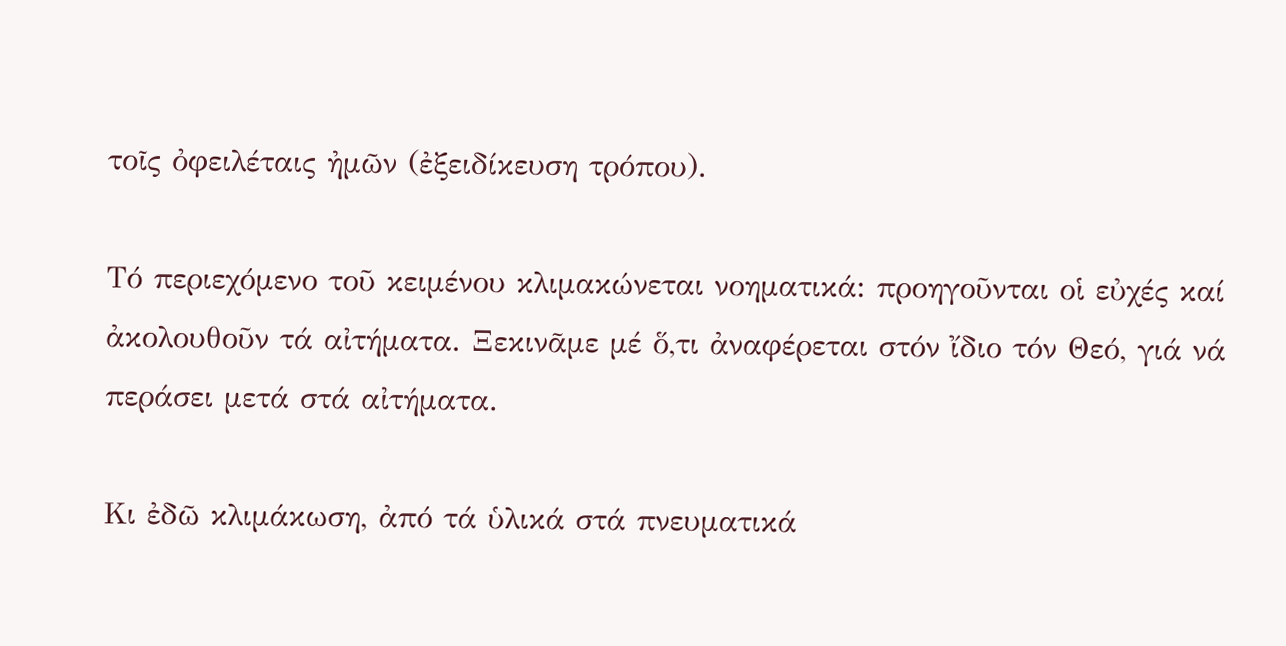τοῖς ὀφειλέταις ἠμῶν (ἐξειδίκευση τρόπου).

Τό περιεχόμενο τοῦ κειμένου κλιμακώνεται νοηματικά: προηγοῦνται οἱ εὐχές καί ἀκολουθοῦν τά αἰτήματα. Ξεκινᾶμε μέ ὅ,τι ἀναφέρεται στόν ἴδιο τόν Θεό, γιά νά περάσει μετά στά αἰτήματα.

Κι ἐδῶ κλιμάκωση, ἀπό τά ὑλικά στά πνευματικά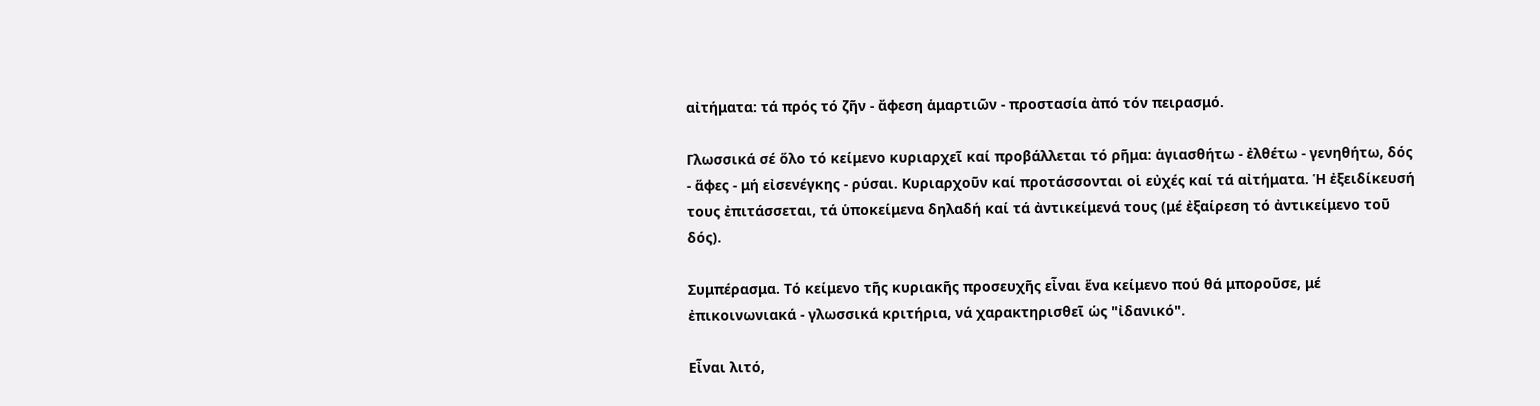αἰτήματα: τά πρός τό ζῆν - ἄφεση ἁμαρτιῶν - προστασία ἀπό τόν πειρασμό.

Γλωσσικά σέ ὅλο τό κείμενο κυριαρχεῖ καί προβάλλεται τό ρῆμα: ἁγιασθήτω - ἐλθέτω - γενηθήτω, δός - ἅφες - μή εἰσενέγκης - ρύσαι. Κυριαρχοῦν καί προτάσσονται οἱ εὐχές καί τά αἰτήματα. Ἡ ἐξειδίκευσή τους ἐπιτάσσεται, τά ὑποκείμενα δηλαδή καί τά ἀντικείμενά τους (μέ ἐξαίρεση τό ἀντικείμενο τοῦ δός).

Συμπέρασμα. Τό κείμενο τῆς κυριακῆς προσευχῆς εἶναι ἕνα κείμενο πού θά μποροῦσε, μέ ἐπικοινωνιακά - γλωσσικά κριτήρια, νά χαρακτηρισθεῖ ὡς "ἰδανικό".

Εἶναι λιτό,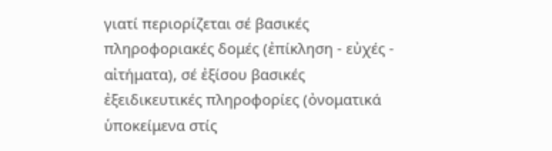γιατί περιορίζεται σέ βασικές πληροφοριακές δομές (ἐπίκληση - εὐχές - αἰτήματα), σέ ἐξίσου βασικές ἐξειδικευτικές πληροφορίες (ὀνοματικά ὑποκείμενα στίς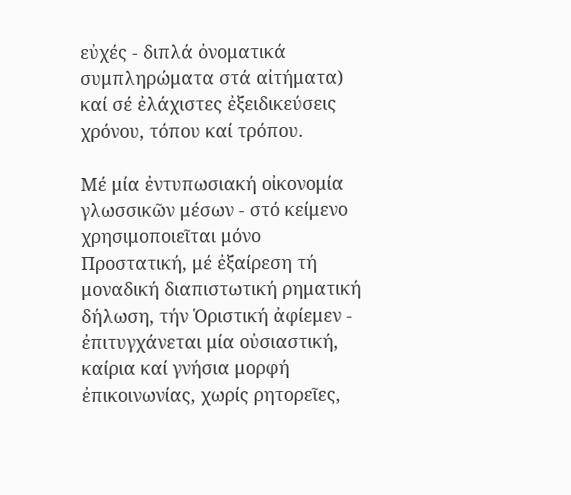εὐχές - διπλά ὀνοματικά συμπληρώματα στά αἰτήματα) καί σέ ἐλάχιστες ἐξειδικεύσεις χρόνου, τόπου καί τρόπου.

Μέ μία ἐντυπωσιακή οἰκονομία γλωσσικῶν μέσων - στό κείμενο χρησιμοποιεῖται μόνο Προστατική, μέ ἐξαίρεση τή μοναδική διαπιστωτική ρηματική δήλωση, τήν Ὁριστική ἀφίεμεν - ἐπιτυγχάνεται μία οὐσιαστική, καίρια καί γνήσια μορφή ἐπικοινωνίας, χωρίς ρητορεῖες,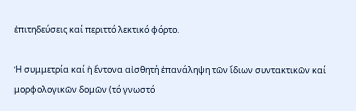ἐπιτηδεύσεις καί περιττό λεκτικό φόρτο.

Ἡ συμμετρία καί ἡ ἔντονα αἰσθητή ἐπανάληψη τῶν ἴδιων συντακτικῶν καί μορφολογικῶν δομῶν (τό γνωστό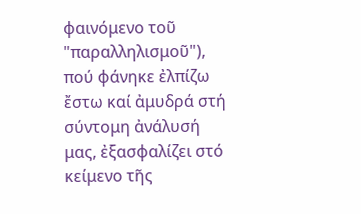φαινόμενο τοῦ "παραλληλισμοῦ"), πού φάνηκε ἐλπίζω ἔστω καί ἀμυδρά στή σύντομη ἀνάλυσή μας, ἐξασφαλίζει στό κείμενο τῆς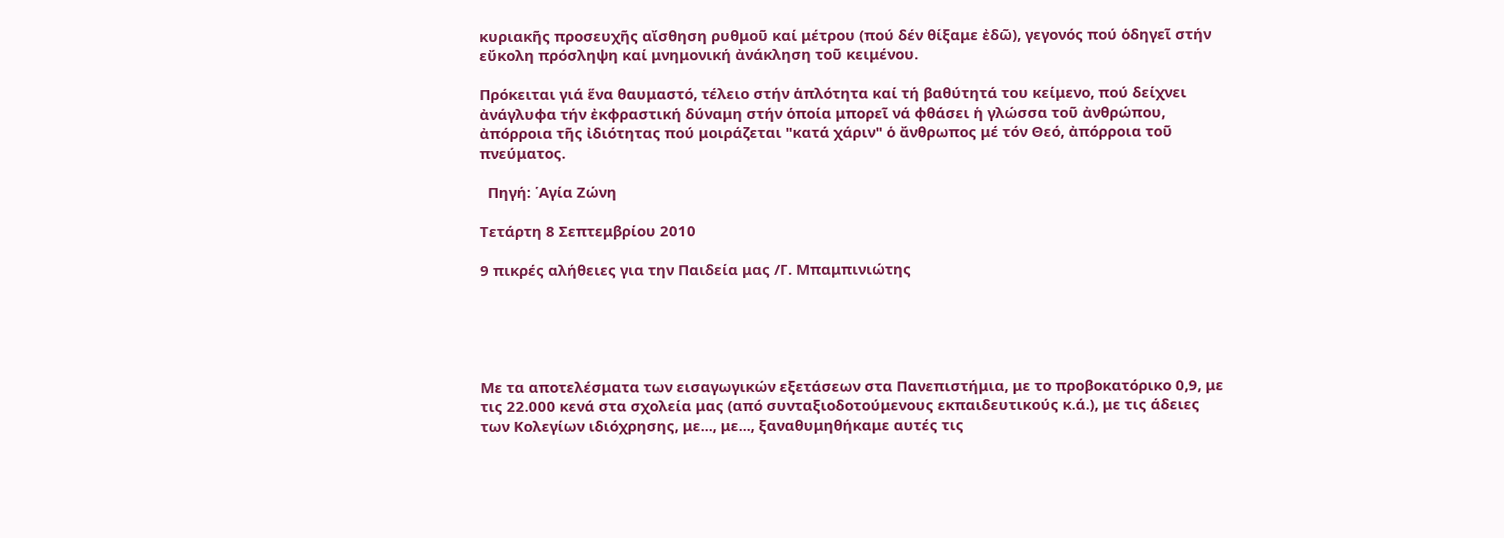κυριακῆς προσευχῆς αἴσθηση ρυθμοῦ καί μέτρου (πού δέν θίξαμε ἐδῶ), γεγονός πού ὁδηγεῖ στήν εὔκολη πρόσληψη καί μνημονική ἀνάκληση τοῦ κειμένου.

Πρόκειται γιά ἕνα θαυμαστό, τέλειο στήν ἁπλότητα καί τή βαθύτητά του κείμενο, πού δείχνει ἀνάγλυφα τήν ἐκφραστική δύναμη στήν ὁποία μπορεῖ νά φθάσει ἡ γλώσσα τοῦ ἀνθρώπου, ἀπόρροια τῆς ἰδιότητας πού μοιράζεται "κατά χάριν" ὁ ἄνθρωπος μέ τόν Θεό, ἀπόρροια τοῦ πνεύματος.

  Πηγή: ῾Αγία Ζώνη

Τετάρτη 8 Σεπτεμβρίου 2010

9 πικρές αλήθειες για την Παιδεία μας /Γ. Μπαμπινιώτης





Με τα αποτελέσματα των εισαγωγικών εξετάσεων στα Πανεπιστήμια, με το προβοκατόρικο 0,9, με τις 22.000 κενά στα σχολεία μας (από συνταξιοδοτούμενους εκπαιδευτικούς κ.ά.), με τις άδειες των Κολεγίων ιδιόχρησης, με..., με..., ξαναθυμηθήκαμε αυτές τις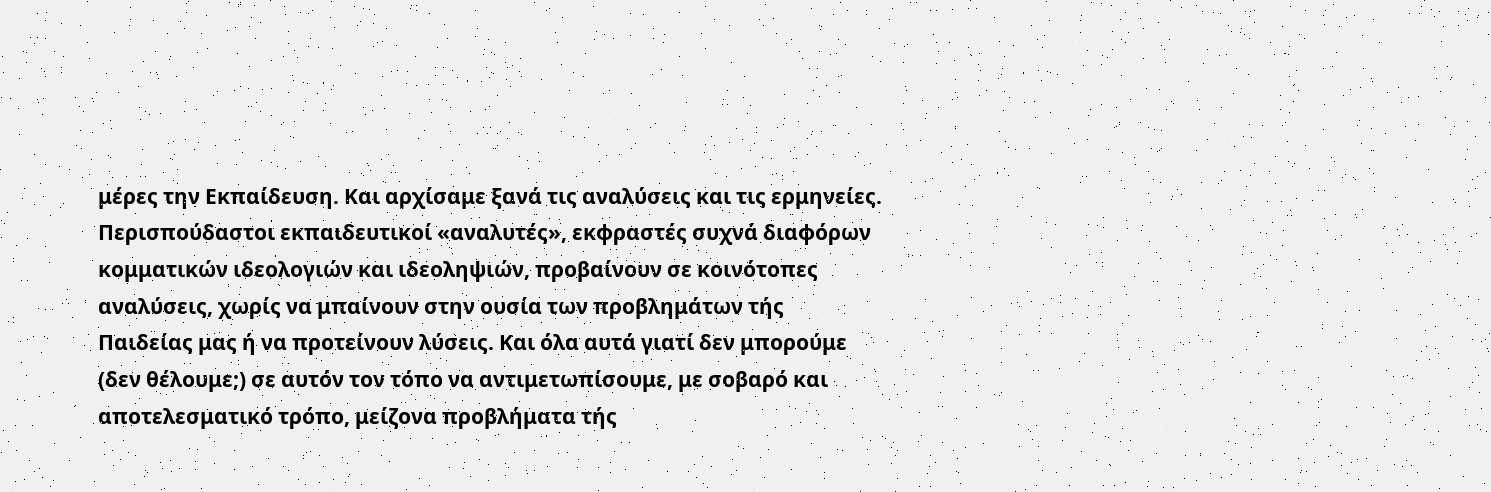μέρες την Εκπαίδευση. Και αρχίσαμε ξανά τις αναλύσεις και τις ερμηνείες. Περισπούδαστοι εκπαιδευτικοί «αναλυτές», εκφραστές συχνά διαφόρων κομματικών ιδεολογιών και ιδεοληψιών, προβαίνουν σε κοινότοπες αναλύσεις, χωρίς να μπαίνουν στην ουσία των προβλημάτων τής Παιδείας μας ή να προτείνουν λύσεις. Και όλα αυτά γιατί δεν μπορούμε (δεν θέλουμε;) σε αυτόν τον τόπο να αντιμετωπίσουμε, με σοβαρό και αποτελεσματικό τρόπο, μείζονα προβλήματα τής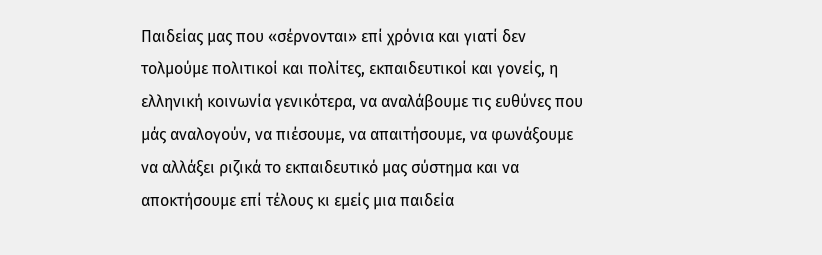Παιδείας μας που «σέρνονται» επί χρόνια και γιατί δεν τολμούμε πολιτικοί και πολίτες, εκπαιδευτικοί και γονείς, η ελληνική κοινωνία γενικότερα, να αναλάβουμε τις ευθύνες που μάς αναλογούν, να πιέσουμε, να απαιτήσουμε, να φωνάξουμε να αλλάξει ριζικά το εκπαιδευτικό μας σύστημα και να αποκτήσουμε επί τέλους κι εμείς μια παιδεία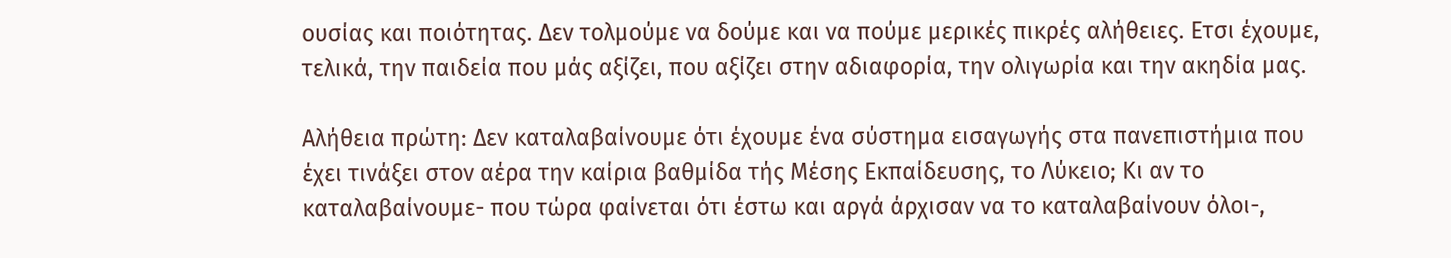ουσίας και ποιότητας. Δεν τολμούμε να δούμε και να πούμε μερικές πικρές αλήθειες. Ετσι έχουμε, τελικά, την παιδεία που μάς αξίζει, που αξίζει στην αδιαφορία, την ολιγωρία και την ακηδία μας.

Αλήθεια πρώτη: Δεν καταλαβαίνουμε ότι έχουμε ένα σύστημα εισαγωγής στα πανεπιστήμια που έχει τινάξει στον αέρα την καίρια βαθμίδα τής Μέσης Εκπαίδευσης, το Λύκειο; Κι αν το καταλαβαίνουμε- που τώρα φαίνεται ότι έστω και αργά άρχισαν να το καταλαβαίνουν όλοι-,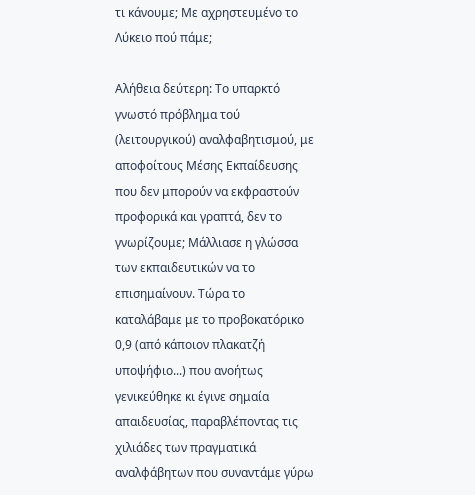τι κάνουμε; Με αχρηστευμένο το Λύκειο πού πάμε;

Αλήθεια δεύτερη: Το υπαρκτό γνωστό πρόβλημα τού (λειτουργικού) αναλφαβητισμού, με αποφοίτους Μέσης Εκπαίδευσης που δεν μπορούν να εκφραστούν προφορικά και γραπτά, δεν το γνωρίζουμε; Μάλλιασε η γλώσσα των εκπαιδευτικών να το επισημαίνουν. Τώρα το καταλάβαμε με το προβοκατόρικο 0,9 (από κάποιον πλακατζή υποψήφιο...) που ανοήτως γενικεύθηκε κι έγινε σημαία απαιδευσίας, παραβλέποντας τις χιλιάδες των πραγματικά αναλφάβητων που συναντάμε γύρω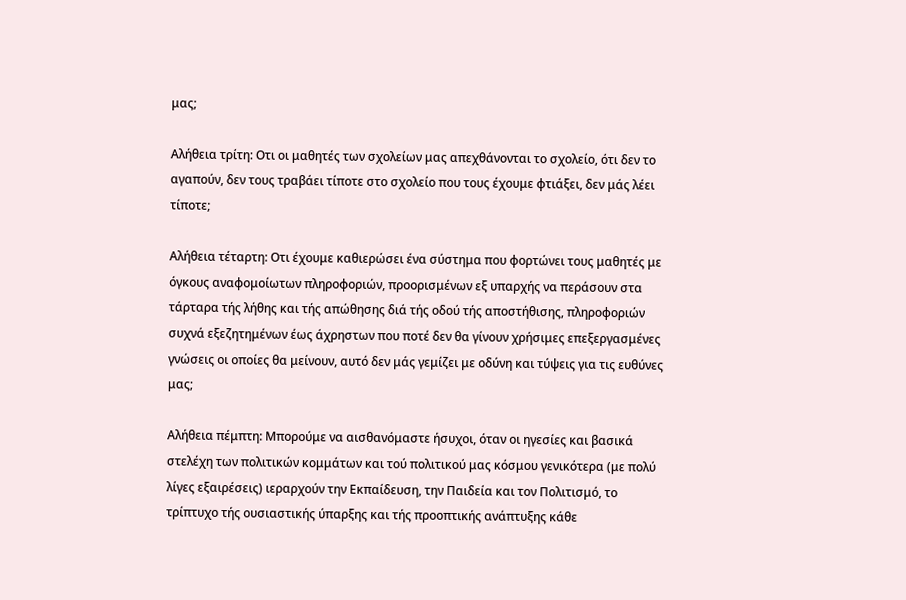μας;

Αλήθεια τρίτη: Οτι οι μαθητές των σχολείων μας απεχθάνονται το σχολείο, ότι δεν το αγαπούν, δεν τους τραβάει τίποτε στο σχολείο που τους έχουμε φτιάξει, δεν μάς λέει τίποτε;

Αλήθεια τέταρτη: Οτι έχουμε καθιερώσει ένα σύστημα που φορτώνει τους μαθητές με όγκους αναφομοίωτων πληροφοριών, προορισμένων εξ υπαρχής να περάσουν στα τάρταρα τής λήθης και τής απώθησης διά τής οδού τής αποστήθισης, πληροφοριών συχνά εξεζητημένων έως άχρηστων που ποτέ δεν θα γίνουν χρήσιμες επεξεργασμένες γνώσεις οι οποίες θα μείνουν, αυτό δεν μάς γεμίζει με οδύνη και τύψεις για τις ευθύνες μας;

Αλήθεια πέμπτη: Μπορούμε να αισθανόμαστε ήσυχοι, όταν οι ηγεσίες και βασικά στελέχη των πολιτικών κομμάτων και τού πολιτικού μας κόσμου γενικότερα (με πολύ λίγες εξαιρέσεις) ιεραρχούν την Εκπαίδευση, την Παιδεία και τον Πολιτισμό, το τρίπτυχο τής ουσιαστικής ύπαρξης και τής προοπτικής ανάπτυξης κάθε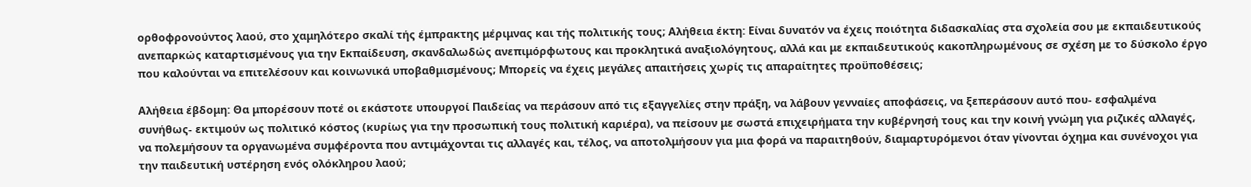ορθοφρονούντος λαού, στο χαμηλότερο σκαλί τής έμπρακτης μέριμνας και τής πολιτικής τους; Αλήθεια έκτη: Είναι δυνατόν να έχεις ποιότητα διδασκαλίας στα σχολεία σου με εκπαιδευτικούς ανεπαρκώς καταρτισμένους για την Εκπαίδευση, σκανδαλωδώς ανεπιμόρφωτους και προκλητικά αναξιολόγητους, αλλά και με εκπαιδευτικούς κακοπληρωμένους σε σχέση με το δύσκολο έργο που καλούνται να επιτελέσουν και κοινωνικά υποβαθμισμένους; Μπορείς να έχεις μεγάλες απαιτήσεις χωρίς τις απαραίτητες προϋποθέσεις;

Αλήθεια έβδομη: Θα μπορέσουν ποτέ οι εκάστοτε υπουργοί Παιδείας να περάσουν από τις εξαγγελίες στην πράξη, να λάβουν γενναίες αποφάσεις, να ξεπεράσουν αυτό που- εσφαλμένα συνήθως- εκτιμούν ως πολιτικό κόστος (κυρίως για την προσωπική τους πολιτική καριέρα), να πείσουν με σωστά επιχειρήματα την κυβέρνησή τους και την κοινή γνώμη για ριζικές αλλαγές, να πολεμήσουν τα οργανωμένα συμφέροντα που αντιμάχονται τις αλλαγές και, τέλος, να αποτολμήσουν για μια φορά να παραιτηθούν, διαμαρτυρόμενοι όταν γίνονται όχημα και συνένοχοι για την παιδευτική υστέρηση ενός ολόκληρου λαού;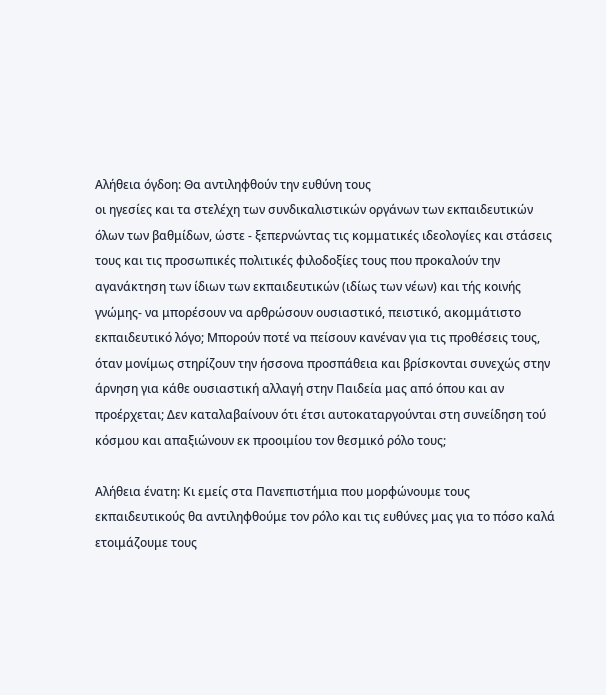Αλήθεια όγδοη: Θα αντιληφθούν την ευθύνη τους
οι ηγεσίες και τα στελέχη των συνδικαλιστικών οργάνων των εκπαιδευτικών όλων των βαθμίδων, ώστε - ξεπερνώντας τις κομματικές ιδεολογίες και στάσεις τους και τις προσωπικές πολιτικές φιλοδοξίες τους που προκαλούν την αγανάκτηση των ίδιων των εκπαιδευτικών (ιδίως των νέων) και τής κοινής γνώμης- να μπορέσουν να αρθρώσουν ουσιαστικό, πειστικό, ακομμάτιστο εκπαιδευτικό λόγο; Μπορούν ποτέ να πείσουν κανέναν για τις προθέσεις τους, όταν μονίμως στηρίζουν την ήσσονα προσπάθεια και βρίσκονται συνεχώς στην άρνηση για κάθε ουσιαστική αλλαγή στην Παιδεία μας από όπου και αν προέρχεται; Δεν καταλαβαίνουν ότι έτσι αυτοκαταργούνται στη συνείδηση τού κόσμου και απαξιώνουν εκ προοιμίου τον θεσμικό ρόλο τους;

Αλήθεια ένατη: Κι εμείς στα Πανεπιστήμια που μορφώνουμε τους εκπαιδευτικούς θα αντιληφθούμε τον ρόλο και τις ευθύνες μας για το πόσο καλά ετοιμάζουμε τους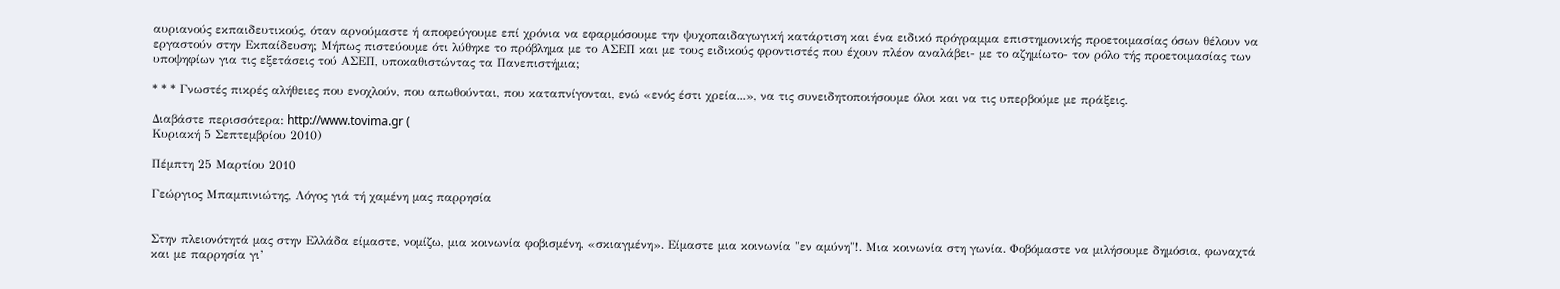αυριανούς εκπαιδευτικούς, όταν αρνούμαστε ή αποφεύγουμε επί χρόνια να εφαρμόσουμε την ψυχοπαιδαγωγική κατάρτιση και ένα ειδικό πρόγραμμα επιστημονικής προετοιμασίας όσων θέλουν να εργαστούν στην Εκπαίδευση; Μήπως πιστεύουμε ότι λύθηκε το πρόβλημα με το ΑΣΕΠ και με τους ειδικούς φροντιστές που έχουν πλέον αναλάβει- με το αζημίωτο- τον ρόλο τής προετοιμασίας των υποψηφίων για τις εξετάσεις τού ΑΣΕΠ, υποκαθιστώντας τα Πανεπιστήμια;

* * * Γνωστές πικρές αλήθειες που ενοχλούν, που απωθούνται, που καταπνίγονται, ενώ «ενός έστι χρεία...», να τις συνειδητοποιήσουμε όλοι και να τις υπερβούμε με πράξεις.

Διαβάστε περισσότερα: http://www.tovima.gr (
Κυριακή 5 Σεπτεμβρίου 2010)

Πέμπτη 25 Μαρτίου 2010

Γεώργιος Μπαμπινιώτης, Λόγος γιά τή χαμένη μας παρρησία


Στην πλειονότητά μας στην Ελλάδα είμαστε, νομίζω, μια κοινωνία φοβισμένη, «σκιαγμένη». Είμαστε μια κοινωνία "εν αμύνη"!. Μια κοινωνία στη γωνία. Φοβόμαστε να μιλήσουμε δημόσια, φωναχτά και με παρρησία γι’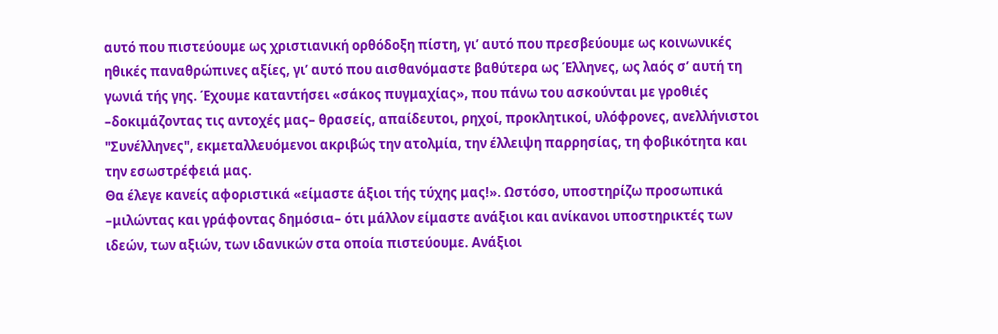αυτό που πιστεύουμε ως χριστιανική ορθόδοξη πίστη, γι’ αυτό που πρεσβεύουμε ως κοινωνικές ηθικές παναθρώπινες αξίες, γι’ αυτό που αισθανόμαστε βαθύτερα ως Έλληνες, ως λαός σ’ αυτή τη γωνιά τής γης. Έχουμε καταντήσει «σάκος πυγμαχίας», που πάνω του ασκούνται με γροθιές –δοκιμάζοντας τις αντοχές μας– θρασείς, απαίδευτοι, ρηχοί, προκλητικοί, υλόφρονες, ανελλήνιστοι "Συνέλληνες", εκμεταλλευόμενοι ακριβώς την ατολμία, την έλλειψη παρρησίας, τη φοβικότητα και την εσωστρέφειά μας.
Θα έλεγε κανείς αφοριστικά «είμαστε άξιοι τής τύχης μας!». Ωστόσο, υποστηρίζω προσωπικά –μιλώντας και γράφοντας δημόσια– ότι μάλλον είμαστε ανάξιοι και ανίκανοι υποστηρικτές των ιδεών, των αξιών, των ιδανικών στα οποία πιστεύουμε. Ανάξιοι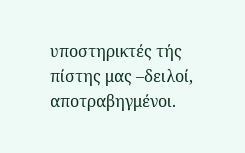υποστηρικτές τής πίστης μας –δειλοί, αποτραβηγμένοι.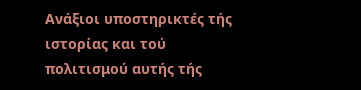Ανάξιοι υποστηρικτές τής ιστορίας και τού πολιτισμού αυτής τής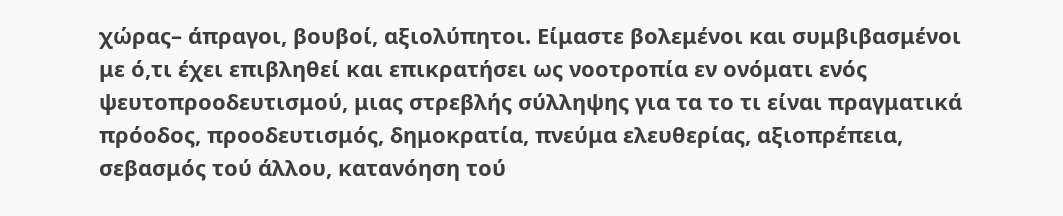χώρας– άπραγοι, βουβοί, αξιολύπητοι. Είμαστε βολεμένοι και συμβιβασμένοι με ό,τι έχει επιβληθεί και επικρατήσει ως νοοτροπία εν ονόματι ενός ψευτοπροοδευτισμού, μιας στρεβλής σύλληψης για τα το τι είναι πραγματικά πρόοδος, προοδευτισμός, δημοκρατία, πνεύμα ελευθερίας, αξιοπρέπεια, σεβασμός τού άλλου, κατανόηση τού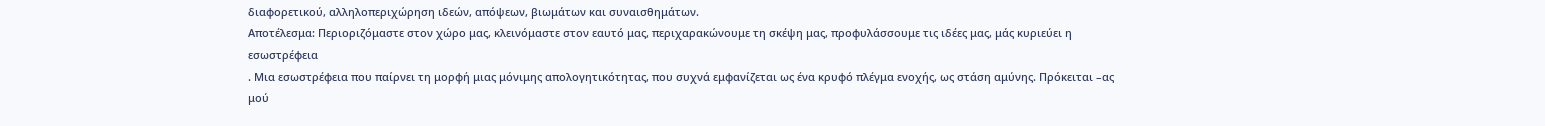διαφορετικού, αλληλοπεριχώρηση ιδεών, απόψεων, βιωμάτων και συναισθημάτων.
Αποτέλεσμα: Περιοριζόμαστε στον χώρο μας, κλεινόμαστε στον εαυτό μας, περιχαρακώνουμε τη σκέψη μας, προφυλάσσουμε τις ιδέες μας, μάς κυριεύει η εσωστρέφεια
. Μια εσωστρέφεια που παίρνει τη μορφή μιας μόνιμης απολογητικότητας, που συχνά εμφανίζεται ως ένα κρυφό πλέγμα ενοχής, ως στάση αμύνης. Πρόκειται –ας μού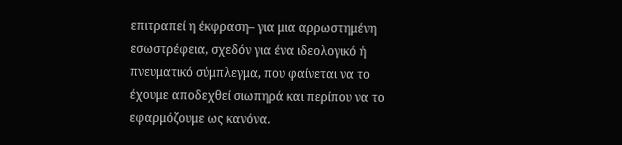επιτραπεί η έκφραση– για μια αρρωστημένη εσωστρέφεια, σχεδόν για ένα ιδεολογικό ή πνευματικό σύμπλεγμα, που φαίνεται να το έχουμε αποδεχθεί σιωπηρά και περίπου να το εφαρμόζουμε ως κανόνα.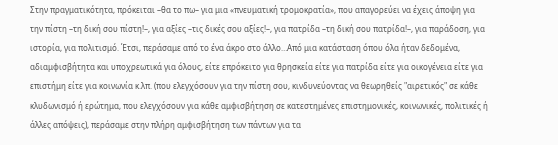Στην πραγματικότητα, πρόκειται –θα το πω– για μια «πνευματική τρομοκρατία», που απαγορεύει να έχεις άποψη για την πίστη –τη δική σου πίστη!–, για αξίες –τις δικές σου αξίες!–, για πατρίδα –τη δική σου πατρίδα!–, για παράδοση, για ιστορία, για πολιτισμό. Έτσι, περάσαμε από το ένα άκρο στο άλλο…Από μια κατάσταση όπου όλα ήταν δεδομένα, αδιαμφισβήτητα και υποχρεωτικά για όλους, είτε επρόκειτο για θρησκεία είτε για πατρίδα είτε για οικογένεια είτε για επιστήμη είτε για κοινωνία κ.λπ. (που ελεγχόσουν για την πίστη σου, κινδυνεύοντας να θεωρηθείς "αιρετικός" σε κάθε κλυδωνισμό ή ερώτημα, που ελεγχόσουν για κάθε αμφισβήτηση σε κατεστημένες επιστημονικές, κοινωνικές, πολιτικές ή άλλες απόψεις), περάσαμε στην πλήρη αμφισβήτηση των πάντων για τα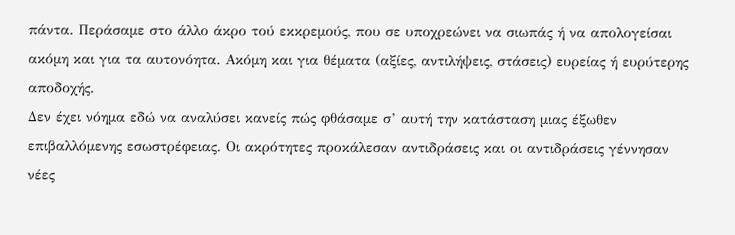πάντα. Περάσαμε στο άλλο άκρο τού εκκρεμούς, που σε υποχρεώνει να σιωπάς ή να απολογείσαι ακόμη και για τα αυτονόητα. Ακόμη και για θέματα (αξίες, αντιλήψεις, στάσεις) ευρείας ή ευρύτερης αποδοχής.
Δεν έχει νόημα εδώ να αναλύσει κανείς πώς φθάσαμε σ’ αυτή την κατάσταση μιας έξωθεν επιβαλλόμενης εσωστρέφειας. Οι ακρότητες προκάλεσαν αντιδράσεις και οι αντιδράσεις γέννησαν νέες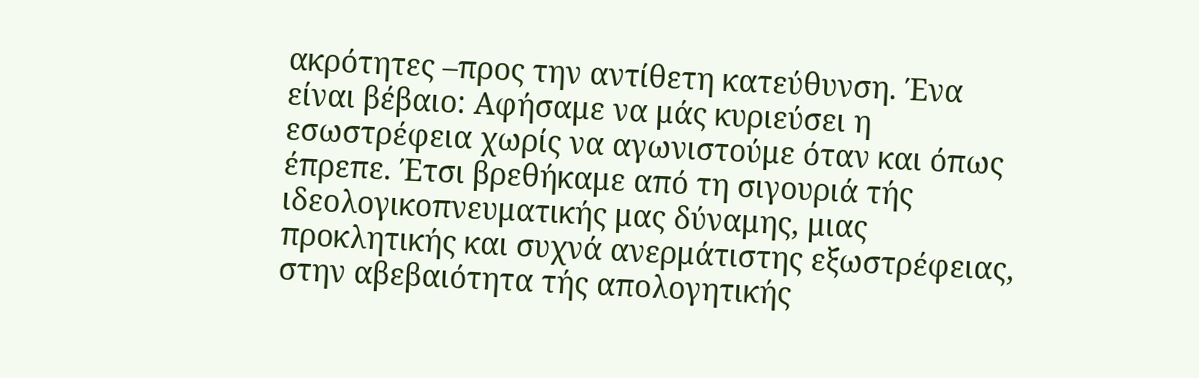ακρότητες –προς την αντίθετη κατεύθυνση. Ένα είναι βέβαιο: Αφήσαμε να μάς κυριεύσει η εσωστρέφεια χωρίς να αγωνιστούμε όταν και όπως έπρεπε. Έτσι βρεθήκαμε από τη σιγουριά τής ιδεολογικοπνευματικής μας δύναμης, μιας προκλητικής και συχνά ανερμάτιστης εξωστρέφειας, στην αβεβαιότητα τής απολογητικής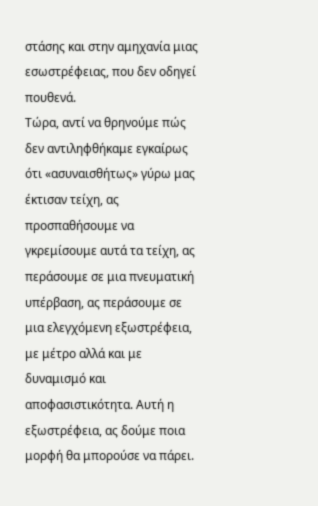στάσης και στην αμηχανία μιας εσωστρέφειας, που δεν οδηγεί πουθενά.
Τώρα, αντί να θρηνούμε πώς δεν αντιληφθήκαμε εγκαίρως ότι «ασυναισθήτως» γύρω μας έκτισαν τείχη, ας προσπαθήσουμε να γκρεμίσουμε αυτά τα τείχη, ας περάσουμε σε μια πνευματική υπέρβαση, ας περάσουμε σε μια ελεγχόμενη εξωστρέφεια, με μέτρο αλλά και με δυναμισμό και αποφασιστικότητα. Αυτή η εξωστρέφεια, ας δούμε ποια μορφή θα μπορούσε να πάρει.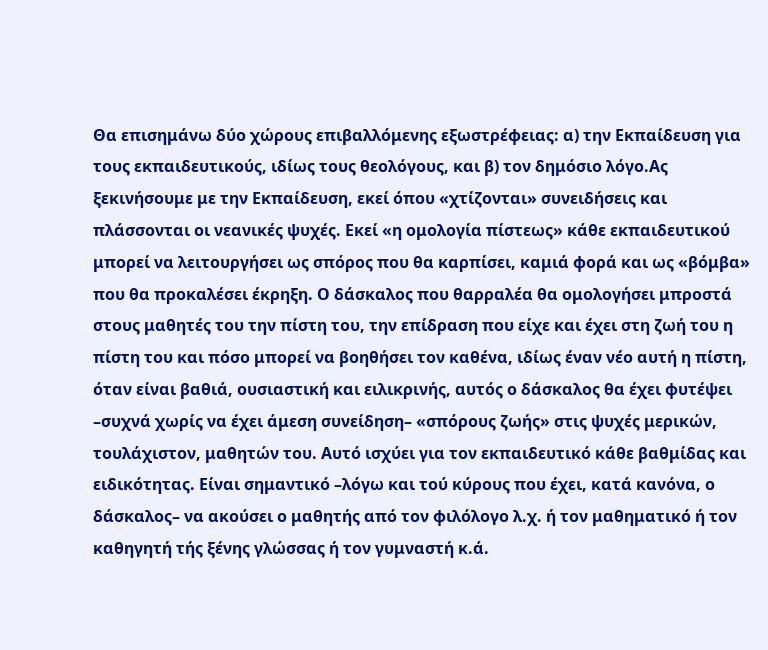Θα επισημάνω δύο χώρους επιβαλλόμενης εξωστρέφειας: α) την Εκπαίδευση για τους εκπαιδευτικούς, ιδίως τους θεολόγους, και β) τον δημόσιο λόγο.Ας ξεκινήσουμε με την Εκπαίδευση, εκεί όπου «χτίζονται» συνειδήσεις και πλάσσονται οι νεανικές ψυχές. Εκεί «η ομολογία πίστεως» κάθε εκπαιδευτικού μπορεί να λειτουργήσει ως σπόρος που θα καρπίσει, καμιά φορά και ως «βόμβα» που θα προκαλέσει έκρηξη. Ο δάσκαλος που θαρραλέα θα ομολογήσει μπροστά στους μαθητές του την πίστη του, την επίδραση που είχε και έχει στη ζωή του η πίστη του και πόσο μπορεί να βοηθήσει τον καθένα, ιδίως έναν νέο αυτή η πίστη, όταν είναι βαθιά, ουσιαστική και ειλικρινής, αυτός ο δάσκαλος θα έχει φυτέψει –συχνά χωρίς να έχει άμεση συνείδηση– «σπόρους ζωής» στις ψυχές μερικών, τουλάχιστον, μαθητών του. Αυτό ισχύει για τον εκπαιδευτικό κάθε βαθμίδας και ειδικότητας. Είναι σημαντικό –λόγω και τού κύρους που έχει, κατά κανόνα, ο δάσκαλος– να ακούσει ο μαθητής από τον φιλόλογο λ.χ. ή τον μαθηματικό ή τον καθηγητή τής ξένης γλώσσας ή τον γυμναστή κ.ά.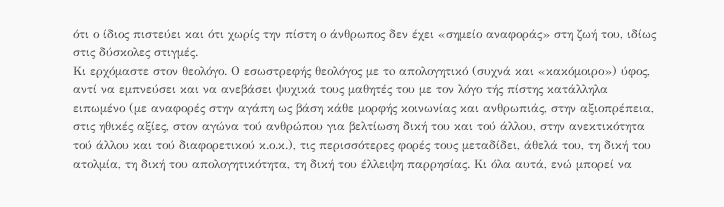ότι ο ίδιος πιστεύει και ότι χωρίς την πίστη ο άνθρωπος δεν έχει «σημείο αναφοράς» στη ζωή του, ιδίως στις δύσκολες στιγμές.
Κι ερχόμαστε στον θεολόγο. Ο εσωστρεφής θεολόγος με τo απολογητικό (συχνά και «κακόμοιρο») ύφος, αντί να εμπνεύσει και να ανεβάσει ψυχικά τους μαθητές του με τον λόγο τής πίστης κατάλληλα ειπωμένο (με αναφορές στην αγάπη ως βάση κάθε μορφής κοινωνίας και ανθρωπιάς, στην αξιοπρέπεια, στις ηθικές αξίες, στον αγώνα τού ανθρώπου για βελτίωση δική του και τού άλλου, στην ανεκτικότητα τού άλλου και τού διαφορετικού κ.ο.κ.), τις περισσότερες φορές τους μεταδίδει, άθελά του, τη δική του ατολμία, τη δική του απολογητικότητα, τη δική του έλλειψη παρρησίας. Κι όλα αυτά, ενώ μπορεί να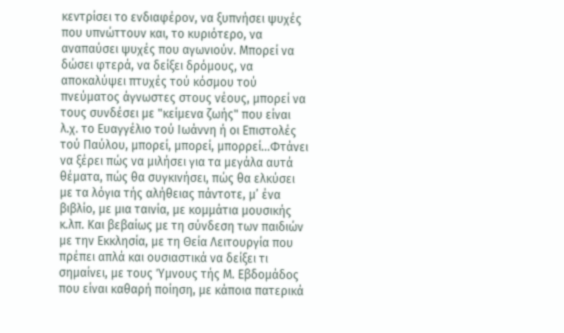κεντρίσει το ενδιαφέρον, να ξυπνήσει ψυχές που υπνώττουν και, το κυριότερο, να αναπαύσει ψυχές που αγωνιούν. Μπορεί να δώσει φτερά, να δείξει δρόμους, να αποκαλύψει πτυχές τού κόσμου τού πνεύματος άγνωστες στους νέους, μπορεί να τους συνδέσει με "κείμενα ζωής" που είναι λ.χ. το Ευαγγέλιο τού Ιωάννη ή οι Επιστολές τού Παύλου, μπορεί, μπορεί, μπορρεί…Φτάνει να ξέρει πώς να μιλήσει για τα μεγάλα αυτά θέματα, πώς θα συγκινήσει, πώς θα ελκύσει με τα λόγια τής αλήθειας πάντοτε, μ’ ένα βιβλίο, με μια ταινία, με κομμάτια μουσικής κ.λπ. Και βεβαίως με τη σύνδεση των παιδιών με την Εκκλησία, με τη Θεία Λειτουργία που πρέπει απλά και ουσιαστικά να δείξει τι σημαίνει, με τους Ύμνους τής Μ. Εβδομάδος που είναι καθαρή ποίηση, με κάποια πατερικά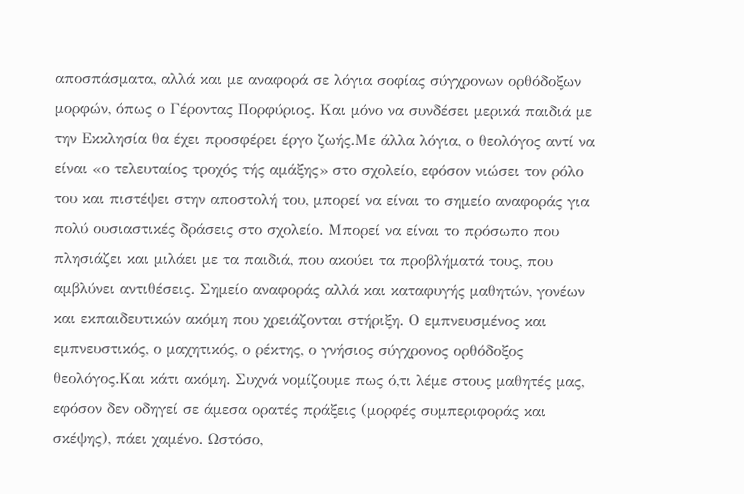αποσπάσματα, αλλά και με αναφορά σε λόγια σοφίας σύγχρονων ορθόδοξων μορφών, όπως ο Γέροντας Πορφύριος. Και μόνο να συνδέσει μερικά παιδιά με την Εκκλησία θα έχει προσφέρει έργο ζωής.Με άλλα λόγια, ο θεολόγος αντί να είναι «ο τελευταίος τροχός τής αμάξης» στο σχολείο, εφόσον νιώσει τον ρόλο του και πιστέψει στην αποστολή του, μπορεί να είναι το σημείο αναφοράς για πολύ ουσιαστικές δράσεις στο σχολείο. Μπορεί να είναι το πρόσωπο που πλησιάζει και μιλάει με τα παιδιά, που ακούει τα προβλήματά τους, που αμβλύνει αντιθέσεις. Σημείο αναφοράς αλλά και καταφυγής μαθητών, γονέων και εκπαιδευτικών ακόμη που χρειάζονται στήριξη. Ο εμπνευσμένος και εμπνευστικός, ο μαχητικός, ο ρέκτης, ο γνήσιος σύγχρονος ορθόδοξος θεολόγος.Και κάτι ακόμη. Συχνά νομίζουμε πως ό,τι λέμε στους μαθητές μας, εφόσον δεν οδηγεί σε άμεσα ορατές πράξεις (μορφές συμπεριφοράς και σκέψης), πάει χαμένο. Ωστόσο,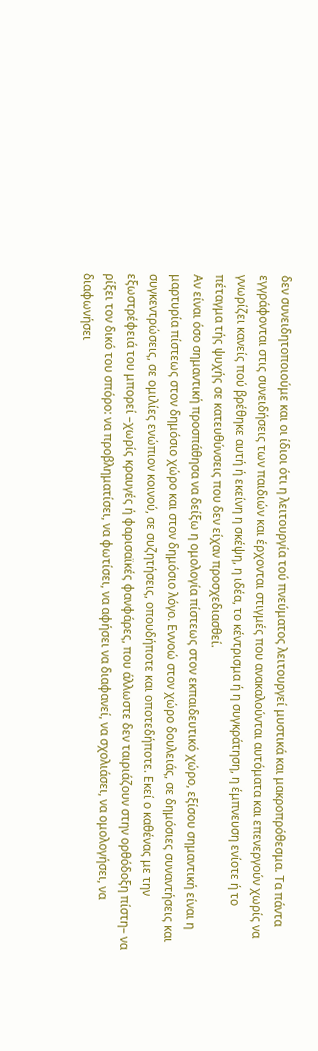δεν συνειδητοποιούμε και οι ίδιοι ότι η λειτουργία τού πνεύματος λειτουργεί μυστικά και μακροπρόθεσμα. Τα πάντα εγγράφονται στις συνειδήσεις των παιδιών και έρχονται στιγμές που ανακαλούνται αυτόματα και επενεργούν χωρίς να γνωρίζει κανείς πού βρέθηκε αυτή ή εκείνη η σκέψη, η ιδέα, το κέντρισμα ή η συγκράτηση, η έμπνευση ενίοτε ή το πέταγμα τής ψυχής σε κατευθύνσεις που δεν είχαν προσχεδιασθεί.
Αν είναι όσο σημαντική προσπάθησα να δείξω η ομολογία πίστεως στον εκπαιδευτικό χώρο, εξίσου σημαντική είναι η μαρτυρία πίστεως στον δημόσιο χώρο και στον δημόσιο λόγο. Εννοώ στον χώρο δουλειάς, σε δημόσιες συναντήσεις και συγκεντρώσεις, σε ομιλίες ενώπιον κοινού, σε συζητήσεις, οπουδήποτε και οποτεδήποτε. Εκεί ο καθένας με την εξωστρέφειά του μπορεί –χωρίς κραυγές ή φαρισαϊκές φανφάρες, που άλλωστε δεν ταιριάζουν στην ορθόδοξη πίστη– να ρίξει τον δικό του σπόρο: να προβληματίσει, να φωτίσει, να αφήσει να διαφανεί, να σχολιάσει, να ομολογήσει, να διαφωνήσει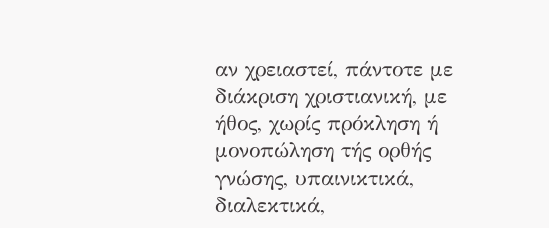αν χρειαστεί, πάντοτε με διάκριση χριστιανική, με ήθος, χωρίς πρόκληση ή μονοπώληση τής ορθής γνώσης, υπαινικτικά, διαλεκτικά,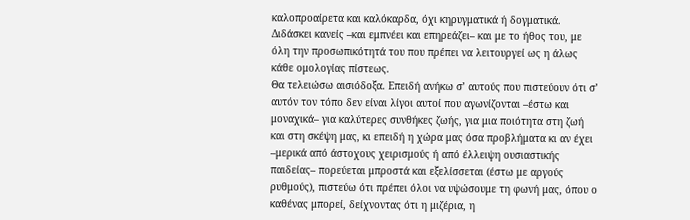καλοπροαίρετα και καλόκαρδα, όχι κηρυγματικά ή δογματικά. Διδάσκει κανείς –και εμπνέει και επηρεάζει– και με το ήθος του, με όλη την προσωπικότητά του που πρέπει να λειτουργεί ως η άλως κάθε ομολογίας πίστεως.
Θα τελειώσω αισιόδοξα. Επειδή ανήκω σ’ αυτούς που πιστεύουν ότι σ’ αυτόν τον τόπο δεν είναι λίγοι αυτοί που αγωνίζονται –έστω και μοναχικά– για καλύτερες συνθήκες ζωής, για μια ποιότητα στη ζωή και στη σκέψη μας, κι επειδή η χώρα μας όσα προβλήματα κι αν έχει –μερικά από άστοχους χειρισμούς ή από έλλειψη ουσιαστικής παιδείας– πορεύεται μπροστά και εξελίσσεται (έστω με αργούς ρυθμούς), πιστεύω ότι πρέπει όλοι να υψώσουμε τη φωνή μας, όπου ο καθένας μπορεί, δείχνοντας ότι η μιζέρια, η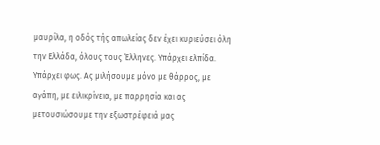μαυρίλα, η οδός τής απωλείας δεν έχει κυριεύσει όλη την Ελλάδα, όλους τους Έλληνες. Υπάρχει ελπίδα. Υπάρχει φως. Ας μιλήσουμε μόνο με θάρρος, με αγάπη, με ειλικρίνεια, με παρρησία και ας μετουσιώσουμε την εξωστρέφειά μας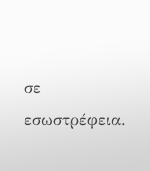σε εσωστρέφεια.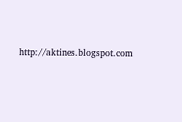http://aktines.blogspot.com